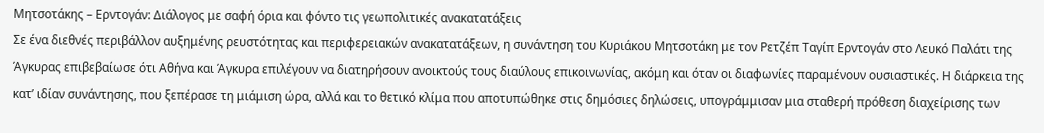Μητσοτάκης – Ερντογάν: Διάλογος με σαφή όρια και φόντο τις γεωπολιτικές ανακατατάξεις
Σε ένα διεθνές περιβάλλον αυξημένης ρευστότητας και περιφερειακών ανακατατάξεων, η συνάντηση του Κυριάκου Μητσοτάκη με τον Ρετζέπ Ταγίπ Ερντογάν στο Λευκό Παλάτι της Άγκυρας επιβεβαίωσε ότι Αθήνα και Άγκυρα επιλέγουν να διατηρήσουν ανοικτούς τους διαύλους επικοινωνίας, ακόμη και όταν οι διαφωνίες παραμένουν ουσιαστικές. Η διάρκεια της κατ’ ιδίαν συνάντησης, που ξεπέρασε τη μιάμιση ώρα, αλλά και το θετικό κλίμα που αποτυπώθηκε στις δημόσιες δηλώσεις, υπογράμμισαν μια σταθερή πρόθεση διαχείρισης των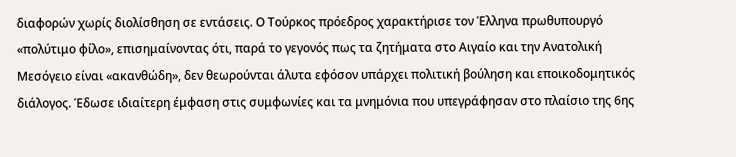διαφορών χωρίς διολίσθηση σε εντάσεις. Ο Τούρκος πρόεδρος χαρακτήρισε τον Έλληνα πρωθυπουργό «πολύτιμο φίλο», επισημαίνοντας ότι, παρά το γεγονός πως τα ζητήματα στο Αιγαίο και την Ανατολική Μεσόγειο είναι «ακανθώδη», δεν θεωρούνται άλυτα εφόσον υπάρχει πολιτική βούληση και εποικοδομητικός διάλογος. Έδωσε ιδιαίτερη έμφαση στις συμφωνίες και τα μνημόνια που υπεγράφησαν στο πλαίσιο της 6ης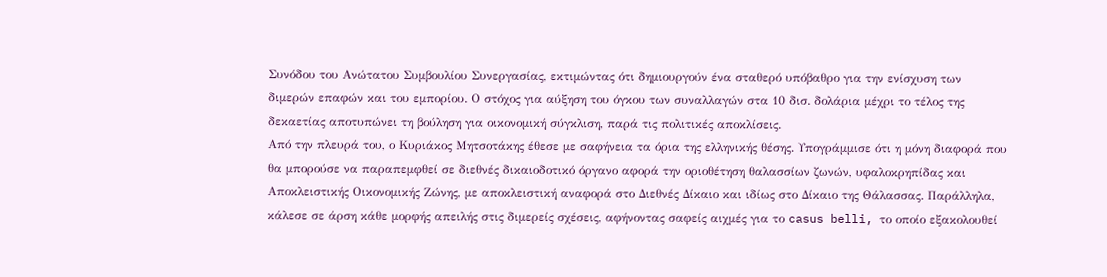Συνόδου του Ανώτατου Συμβουλίου Συνεργασίας, εκτιμώντας ότι δημιουργούν ένα σταθερό υπόβαθρο για την ενίσχυση των διμερών επαφών και του εμπορίου. Ο στόχος για αύξηση του όγκου των συναλλαγών στα 10 δισ. δολάρια μέχρι το τέλος της δεκαετίας αποτυπώνει τη βούληση για οικονομική σύγκλιση, παρά τις πολιτικές αποκλίσεις.
Από την πλευρά του, ο Κυριάκος Μητσοτάκης έθεσε με σαφήνεια τα όρια της ελληνικής θέσης. Υπογράμμισε ότι η μόνη διαφορά που θα μπορούσε να παραπεμφθεί σε διεθνές δικαιοδοτικό όργανο αφορά την οριοθέτηση θαλασσίων ζωνών, υφαλοκρηπίδας και Αποκλειστικής Οικονομικής Ζώνης, με αποκλειστική αναφορά στο Διεθνές Δίκαιο και ιδίως στο Δίκαιο της Θάλασσας. Παράλληλα, κάλεσε σε άρση κάθε μορφής απειλής στις διμερείς σχέσεις, αφήνοντας σαφείς αιχμές για το casus belli, το οποίο εξακολουθεί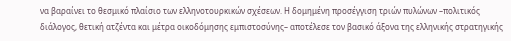να βαραίνει το θεσμικό πλαίσιο των ελληνοτουρκικών σχέσεων. Η δομημένη προσέγγιση τριών πυλώνων –πολιτικός διάλογος, θετική ατζέντα και μέτρα οικοδόμησης εμπιστοσύνης– αποτέλεσε τον βασικό άξονα της ελληνικής στρατηγικής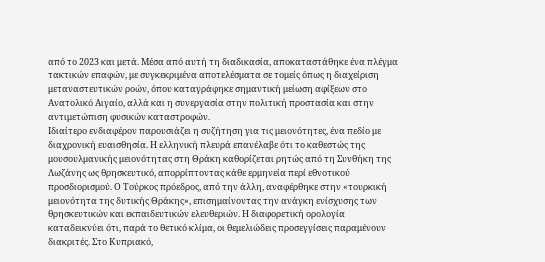από το 2023 και μετά. Μέσα από αυτή τη διαδικασία, αποκαταστάθηκε ένα πλέγμα τακτικών επαφών, με συγκεκριμένα αποτελέσματα σε τομείς όπως η διαχείριση μεταναστευτικών ροών, όπου καταγράφηκε σημαντική μείωση αφίξεων στο Ανατολικό Αιγαίο, αλλά και η συνεργασία στην πολιτική προστασία και στην αντιμετώπιση φυσικών καταστροφών.
Ιδιαίτερο ενδιαφέρον παρουσιάζει η συζήτηση για τις μειονότητες, ένα πεδίο με διαχρονική ευαισθησία. Η ελληνική πλευρά επανέλαβε ότι το καθεστώς της μουσουλμανικής μειονότητας στη Θράκη καθορίζεται ρητώς από τη Συνθήκη της Λωζάνης ως θρησκευτικό, απορρίπτοντας κάθε ερμηνεία περί εθνοτικού προσδιορισμού. Ο Τούρκος πρόεδρος, από την άλλη, αναφέρθηκε στην «τουρκική μειονότητα της δυτικής Θράκης», επισημαίνοντας την ανάγκη ενίσχυσης των θρησκευτικών και εκπαιδευτικών ελευθεριών. Η διαφορετική ορολογία καταδεικνύει ότι, παρά το θετικό κλίμα, οι θεμελιώδεις προσεγγίσεις παραμένουν διακριτές. Στο Κυπριακό,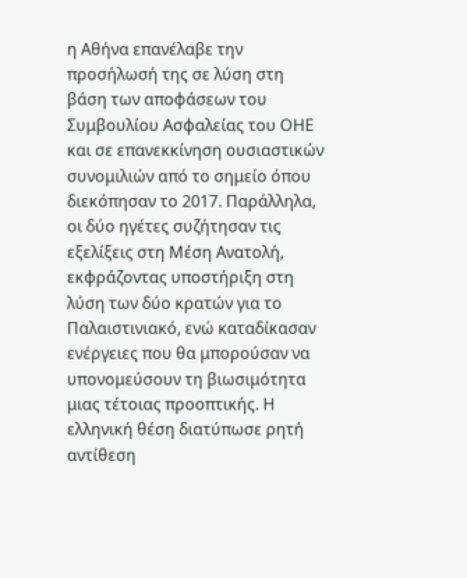η Αθήνα επανέλαβε την προσήλωσή της σε λύση στη βάση των αποφάσεων του Συμβουλίου Ασφαλείας του ΟΗΕ και σε επανεκκίνηση ουσιαστικών συνομιλιών από το σημείο όπου διεκόπησαν το 2017. Παράλληλα, οι δύο ηγέτες συζήτησαν τις εξελίξεις στη Μέση Ανατολή, εκφράζοντας υποστήριξη στη λύση των δύο κρατών για το Παλαιστινιακό, ενώ καταδίκασαν ενέργειες που θα μπορούσαν να υπονομεύσουν τη βιωσιμότητα μιας τέτοιας προοπτικής. Η ελληνική θέση διατύπωσε ρητή αντίθεση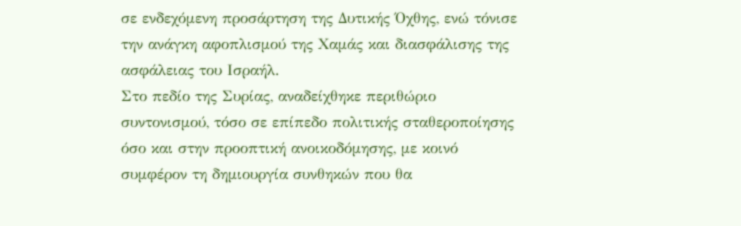σε ενδεχόμενη προσάρτηση της Δυτικής Όχθης, ενώ τόνισε την ανάγκη αφοπλισμού της Χαμάς και διασφάλισης της ασφάλειας του Ισραήλ.
Στο πεδίο της Συρίας, αναδείχθηκε περιθώριο συντονισμού, τόσο σε επίπεδο πολιτικής σταθεροποίησης όσο και στην προοπτική ανοικοδόμησης, με κοινό συμφέρον τη δημιουργία συνθηκών που θα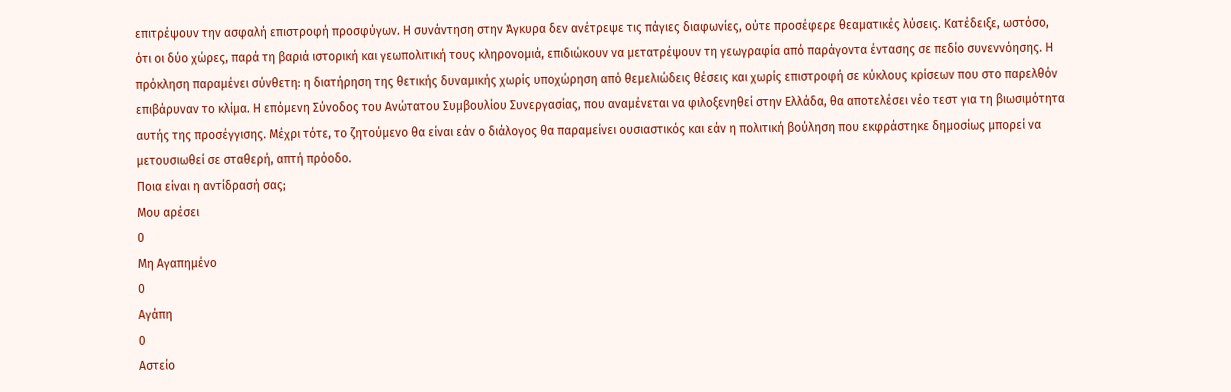επιτρέψουν την ασφαλή επιστροφή προσφύγων. Η συνάντηση στην Άγκυρα δεν ανέτρεψε τις πάγιες διαφωνίες, ούτε προσέφερε θεαματικές λύσεις. Κατέδειξε, ωστόσο, ότι οι δύο χώρες, παρά τη βαριά ιστορική και γεωπολιτική τους κληρονομιά, επιδιώκουν να μετατρέψουν τη γεωγραφία από παράγοντα έντασης σε πεδίο συνεννόησης. Η πρόκληση παραμένει σύνθετη: η διατήρηση της θετικής δυναμικής χωρίς υποχώρηση από θεμελιώδεις θέσεις και χωρίς επιστροφή σε κύκλους κρίσεων που στο παρελθόν επιβάρυναν το κλίμα. Η επόμενη Σύνοδος του Ανώτατου Συμβουλίου Συνεργασίας, που αναμένεται να φιλοξενηθεί στην Ελλάδα, θα αποτελέσει νέο τεστ για τη βιωσιμότητα αυτής της προσέγγισης. Μέχρι τότε, το ζητούμενο θα είναι εάν ο διάλογος θα παραμείνει ουσιαστικός και εάν η πολιτική βούληση που εκφράστηκε δημοσίως μπορεί να μετουσιωθεί σε σταθερή, απτή πρόοδο.
Ποια είναι η αντίδρασή σας;
Μου αρέσει
0
Μη Αγαπημένο
0
Αγάπη
0
Αστείο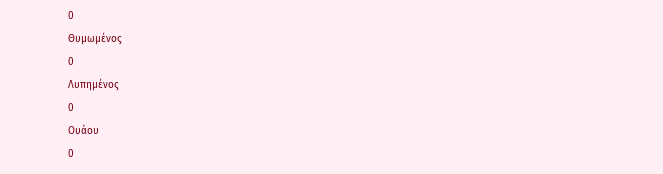0
Θυμωμένος
0
Λυπημένος
0
Ουάου
0